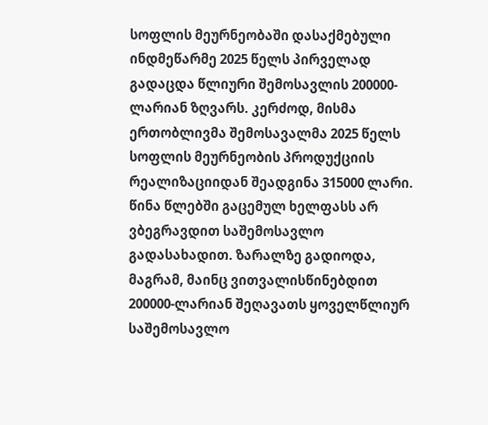სოფლის მეურნეობაში დასაქმებული ინდმეწარმე 2025 წელს პირველად გადაცდა წლიური შემოსავლის 200000-ლარიან ზღვარს. კერძოდ, მისმა ერთობლივმა შემოსავალმა 2025 წელს სოფლის მეურნეობის პროდუქციის რეალიზაციიდან შეადგინა 315000 ლარი. წინა წლებში გაცემულ ხელფასს არ ვბეგრავდით საშემოსავლო გადასახადით. ზარალზე გადიოდა, მაგრამ, მაინც ვითვალისწინებდით 200000-ლარიან შეღავათს ყოველწლიურ საშემოსავლო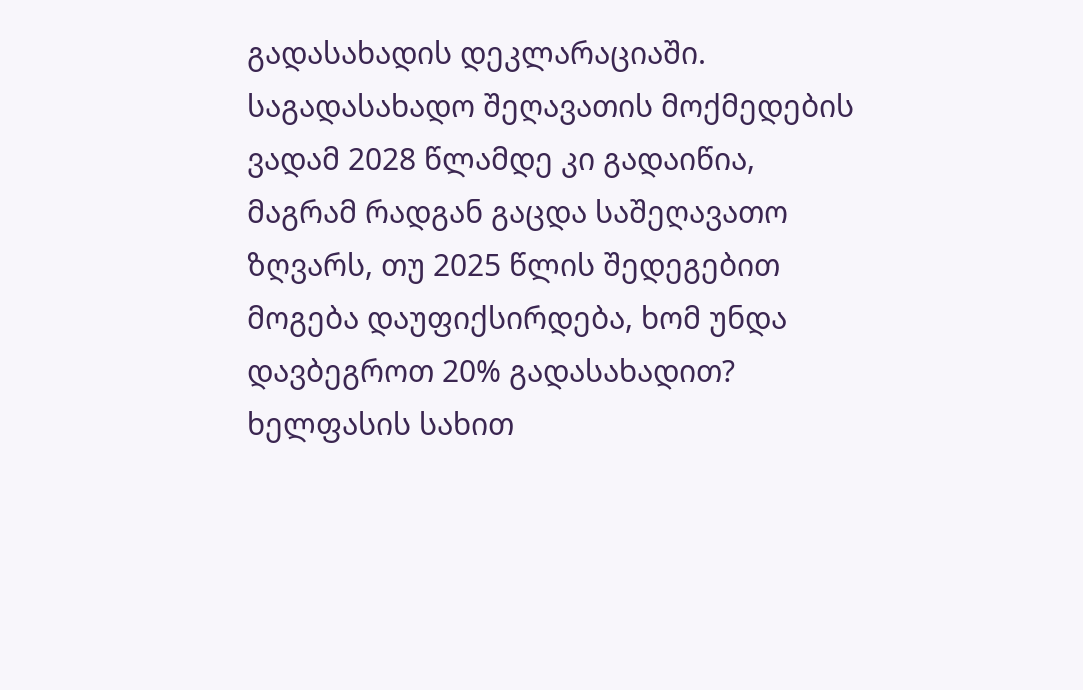გადასახადის დეკლარაციაში. საგადასახადო შეღავათის მოქმედების ვადამ 2028 წლამდე კი გადაიწია, მაგრამ რადგან გაცდა საშეღავათო ზღვარს, თუ 2025 წლის შედეგებით მოგება დაუფიქსირდება, ხომ უნდა დავბეგროთ 20% გადასახადით? ხელფასის სახით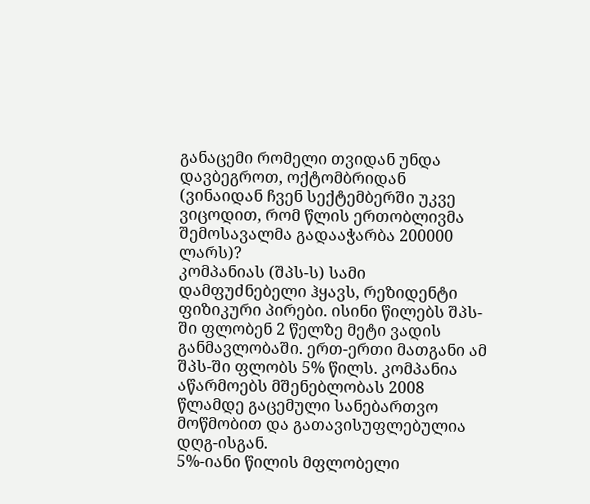განაცემი რომელი თვიდან უნდა დავბეგროთ, ოქტომბრიდან (ვინაიდან ჩვენ სექტემბერში უკვე ვიცოდით, რომ წლის ერთობლივმა შემოსავალმა გადააჭარბა 200000 ლარს)?
კომპანიას (შპს-ს) სამი დამფუძნებელი ჰყავს, რეზიდენტი ფიზიკური პირები. ისინი წილებს შპს-ში ფლობენ 2 წელზე მეტი ვადის განმავლობაში. ერთ-ერთი მათგანი ამ შპს-ში ფლობს 5% წილს. კომპანია აწარმოებს მშენებლობას 2008 წლამდე გაცემული სანებართვო მოწმობით და გათავისუფლებულია დღგ-ისგან.
5%-იანი წილის მფლობელი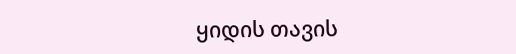ყიდის თავის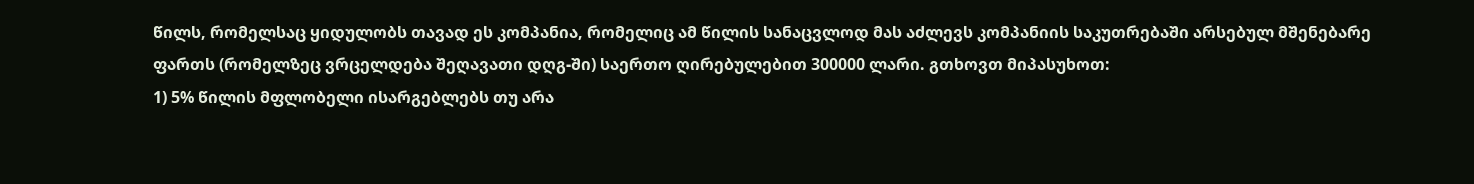წილს, რომელსაც ყიდულობს თავად ეს კომპანია, რომელიც ამ წილის სანაცვლოდ მას აძლევს კომპანიის საკუთრებაში არსებულ მშენებარე ფართს (რომელზეც ვრცელდება შეღავათი დღგ-ში) საერთო ღირებულებით 300000 ლარი. გთხოვთ მიპასუხოთ:
1) 5% წილის მფლობელი ისარგებლებს თუ არა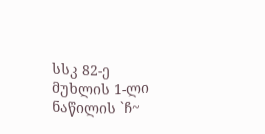სსკ 82-ე მუხლის 1-ლი ნაწილის `ჩ~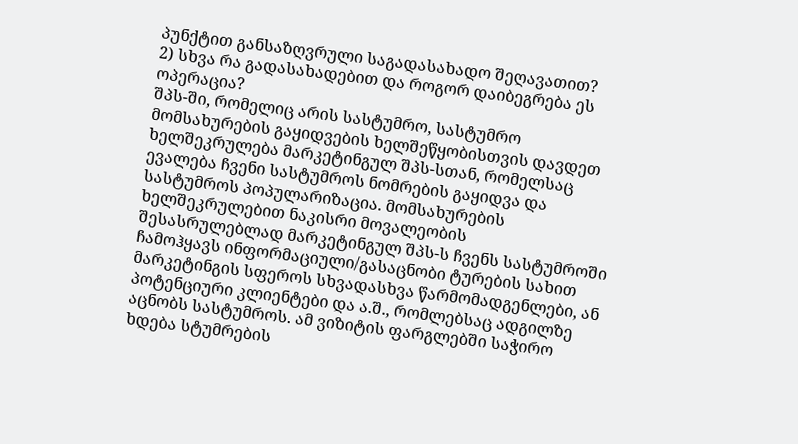პუნქტით განსაზღვრული საგადასახადო შეღავათით?
2) სხვა რა გადასახადებით და როგორ დაიბეგრება ეს ოპერაცია?
შპს-ში, რომელიც არის სასტუმრო, სასტუმრო მომსახურების გაყიდვების ხელშეწყობისთვის დავდეთ ხელშეკრულება მარკეტინგულ შპს-სთან, რომელსაც ევალება ჩვენი სასტუმროს ნომრების გაყიდვა და სასტუმროს პოპულარიზაცია. მომსახურების ხელშეკრულებით ნაკისრი მოვალეობის შესასრულებლად მარკეტინგულ შპს-ს ჩვენს სასტუმროში ჩამოჰყავს ინფორმაციული/გასაცნობი ტურების სახით მარკეტინგის სფეროს სხვადასხვა წარმომადგენლები, ან პოტენციური კლიენტები და ა.შ., რომლებსაც ადგილზე აცნობს სასტუმროს. ამ ვიზიტის ფარგლებში საჭირო ხდება სტუმრების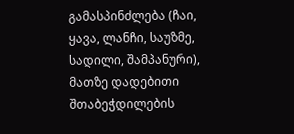გამასპინძლება (ჩაი, ყავა, ლანჩი, საუზმე, სადილი, შამპანური), მათზე დადებითი შთაბეჭდილების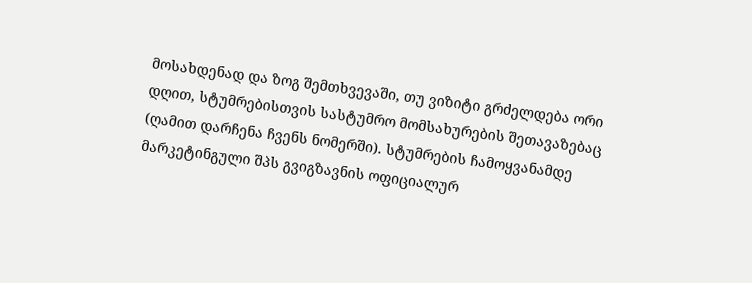მოსახდენად და ზოგ შემთხვევაში, თუ ვიზიტი გრძელდება ორი დღით, სტუმრებისთვის სასტუმრო მომსახურების შეთავაზებაც (ღამით დარჩენა ჩვენს ნომერში). სტუმრების ჩამოყვანამდე მარკეტინგული შპს გვიგზავნის ოფიციალურ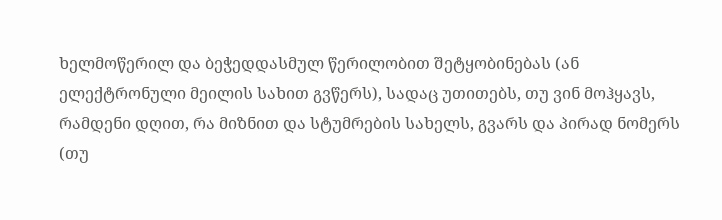ხელმოწერილ და ბეჭედდასმულ წერილობით შეტყობინებას (ან ელექტრონული მეილის სახით გვწერს), სადაც უთითებს, თუ ვინ მოჰყავს, რამდენი დღით, რა მიზნით და სტუმრების სახელს, გვარს და პირად ნომერს (თუ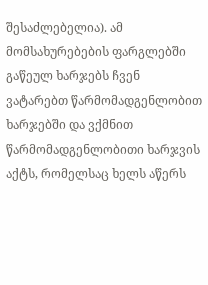შესაძლებელია). ამ მომსახურებების ფარგლებში გაწეულ ხარჯებს ჩვენ ვატარებთ წარმომადგენლობით ხარჯებში და ვქმნით წარმომადგენლობითი ხარჯვის აქტს, რომელსაც ხელს აწერს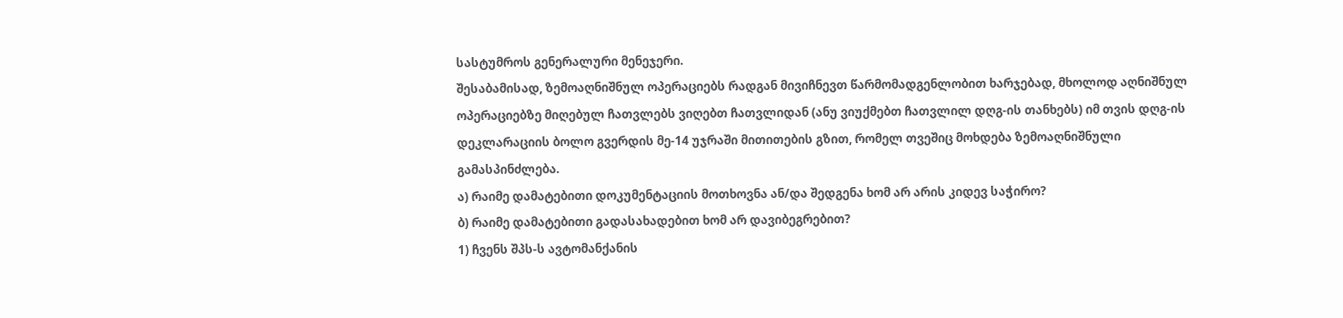სასტუმროს გენერალური მენეჯერი.
შესაბამისად, ზემოაღნიშნულ ოპერაციებს რადგან მივიჩნევთ წარმომადგენლობით ხარჯებად, მხოლოდ აღნიშნულ ოპერაციებზე მიღებულ ჩათვლებს ვიღებთ ჩათვლიდან (ანუ ვიუქმებთ ჩათვლილ დღგ-ის თანხებს) იმ თვის დღგ-ის დეკლარაციის ბოლო გვერდის მე-14 უჯრაში მითითების გზით, რომელ თვეშიც მოხდება ზემოაღნიშნული გამასპინძლება.
ა) რაიმე დამატებითი დოკუმენტაციის მოთხოვნა ან/და შედგენა ხომ არ არის კიდევ საჭირო?
ბ) რაიმე დამატებითი გადასახადებით ხომ არ დავიბეგრებით?
1) ჩვენს შპს-ს ავტომანქანის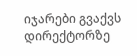იჯარები გვაქვს დირექტორზე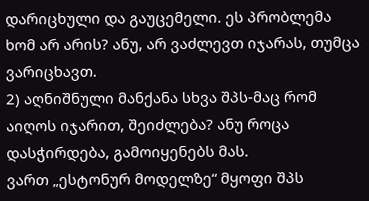დარიცხული და გაუცემელი. ეს პრობლემა ხომ არ არის? ანუ, არ ვაძლევთ იჯარას, თუმცა ვარიცხავთ.
2) აღნიშნული მანქანა სხვა შპს-მაც რომ აიღოს იჯარით, შეიძლება? ანუ როცა დასჭირდება, გამოიყენებს მას.
ვართ „ესტონურ მოდელზე“ მყოფი შპს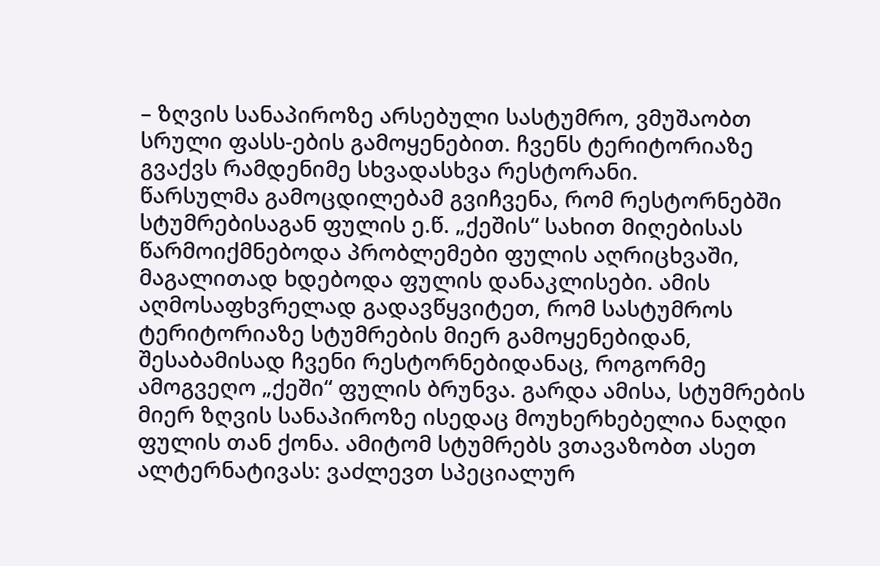– ზღვის სანაპიროზე არსებული სასტუმრო, ვმუშაობთ სრული ფასს-ების გამოყენებით. ჩვენს ტერიტორიაზე გვაქვს რამდენიმე სხვადასხვა რესტორანი.
წარსულმა გამოცდილებამ გვიჩვენა, რომ რესტორნებში სტუმრებისაგან ფულის ე.წ. „ქეშის“ სახით მიღებისას წარმოიქმნებოდა პრობლემები ფულის აღრიცხვაში, მაგალითად ხდებოდა ფულის დანაკლისები. ამის აღმოსაფხვრელად გადავწყვიტეთ, რომ სასტუმროს ტერიტორიაზე სტუმრების მიერ გამოყენებიდან, შესაბამისად ჩვენი რესტორნებიდანაც, როგორმე ამოგვეღო „ქეში“ ფულის ბრუნვა. გარდა ამისა, სტუმრების მიერ ზღვის სანაპიროზე ისედაც მოუხერხებელია ნაღდი ფულის თან ქონა. ამიტომ სტუმრებს ვთავაზობთ ასეთ ალტერნატივას: ვაძლევთ სპეციალურ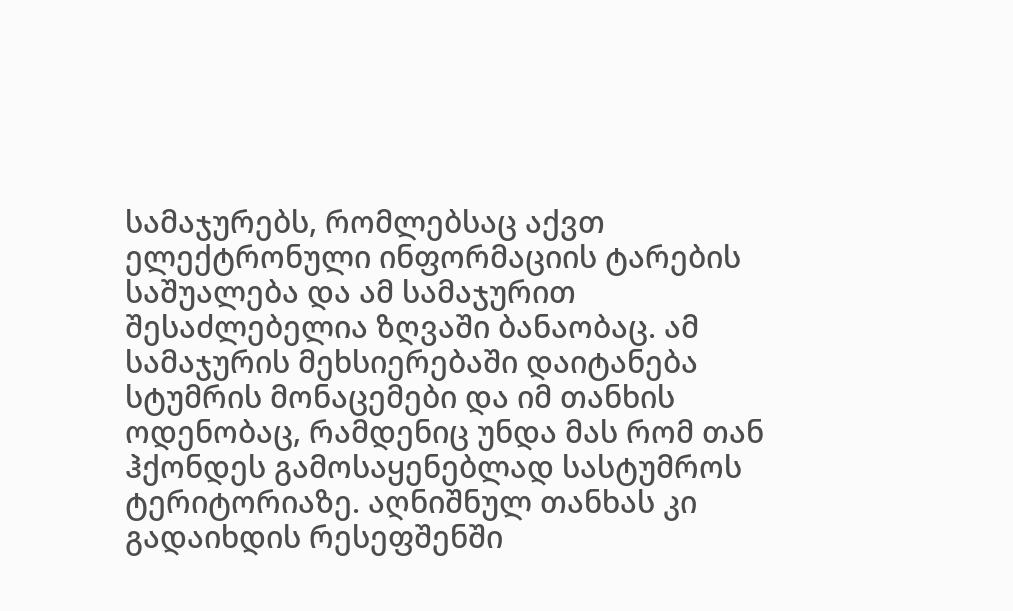სამაჯურებს, რომლებსაც აქვთ ელექტრონული ინფორმაციის ტარების საშუალება და ამ სამაჯურით შესაძლებელია ზღვაში ბანაობაც. ამ სამაჯურის მეხსიერებაში დაიტანება სტუმრის მონაცემები და იმ თანხის ოდენობაც, რამდენიც უნდა მას რომ თან ჰქონდეს გამოსაყენებლად სასტუმროს ტერიტორიაზე. აღნიშნულ თანხას კი გადაიხდის რესეფშენში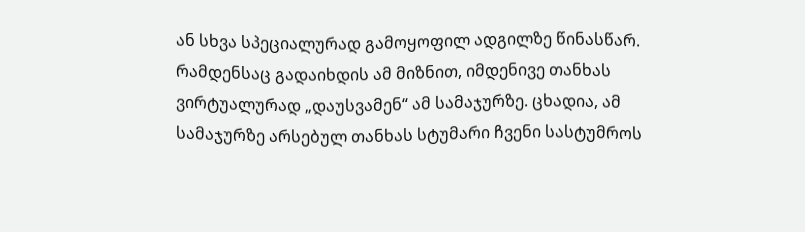ან სხვა სპეციალურად გამოყოფილ ადგილზე წინასწარ. რამდენსაც გადაიხდის ამ მიზნით, იმდენივე თანხას ვირტუალურად „დაუსვამენ“ ამ სამაჯურზე. ცხადია, ამ სამაჯურზე არსებულ თანხას სტუმარი ჩვენი სასტუმროს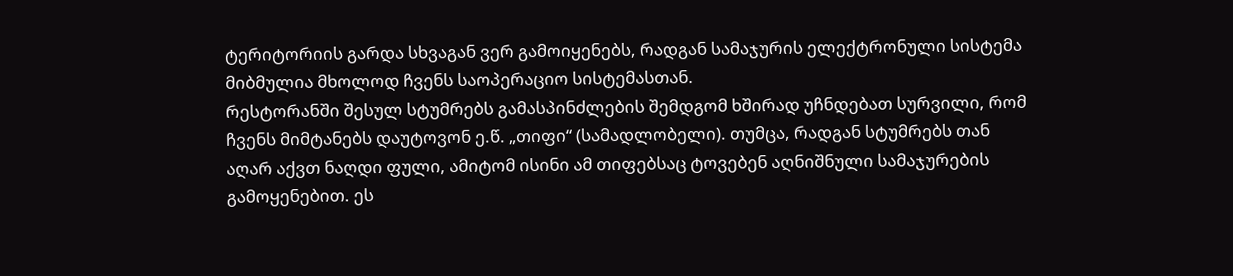ტერიტორიის გარდა სხვაგან ვერ გამოიყენებს, რადგან სამაჯურის ელექტრონული სისტემა მიბმულია მხოლოდ ჩვენს საოპერაციო სისტემასთან.
რესტორანში შესულ სტუმრებს გამასპინძლების შემდგომ ხშირად უჩნდებათ სურვილი, რომ ჩვენს მიმტანებს დაუტოვონ ე.წ. „თიფი“ (სამადლობელი). თუმცა, რადგან სტუმრებს თან აღარ აქვთ ნაღდი ფული, ამიტომ ისინი ამ თიფებსაც ტოვებენ აღნიშნული სამაჯურების გამოყენებით. ეს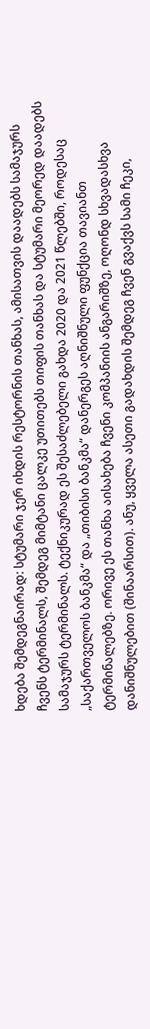ხდება შემდეგნაირად: სტუმარი ჯერ იხდის რესტორნის თანხას, ამისათვის დაადებს სამაჯურს ჩვენს ტერმინალს, შემდეგ მიმტანი ცალკე უთითებს თიფის თანხას და სტუმარი მეორედ დაადებს სამაჯურს ტერმინალს. ტექნიკურად ეს შესაძლებელი გახდა 2020 და 2021 წლებში, როდესაც „საქართველოს ბანკმა“ და „თიბისი ბანკმა“ დანერგეს აღნიშნული ფუნქცია თავიანთ ტერმინალებზე. ორივე ეს თანხა აისახება ჩვენი კომპანიის ანგარიშზე, ოღონდ სხვადასხვა დანიშნულებით (შინაარსით). ანუ, ყველა ასეთი გადახდის შემდეგ ჩვენ გვაქვს სამი ჩეკი,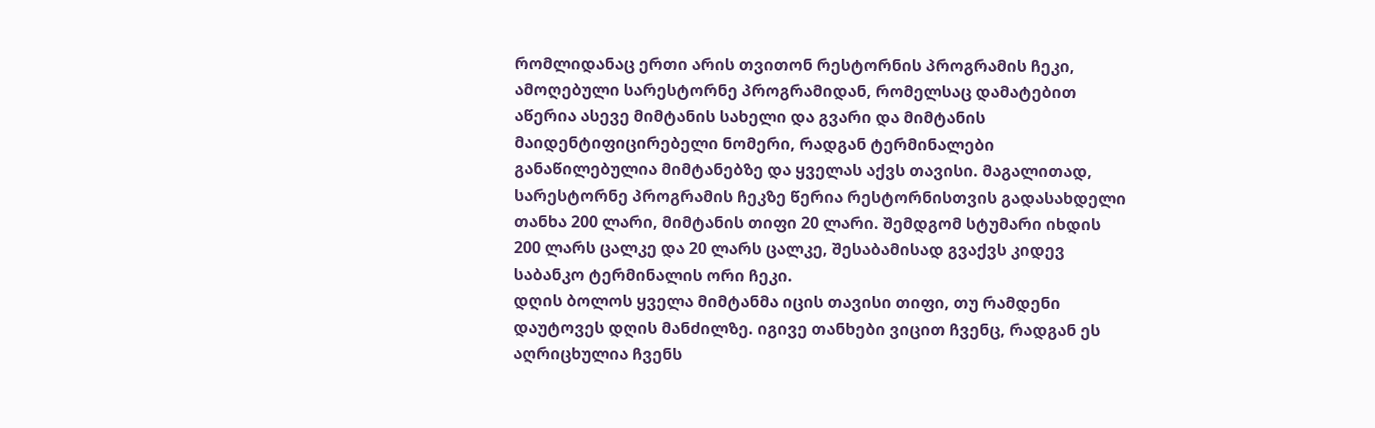რომლიდანაც ერთი არის თვითონ რესტორნის პროგრამის ჩეკი, ამოღებული სარესტორნე პროგრამიდან, რომელსაც დამატებით აწერია ასევე მიმტანის სახელი და გვარი და მიმტანის მაიდენტიფიცირებელი ნომერი, რადგან ტერმინალები განაწილებულია მიმტანებზე და ყველას აქვს თავისი. მაგალითად, სარესტორნე პროგრამის ჩეკზე წერია რესტორნისთვის გადასახდელი თანხა 200 ლარი, მიმტანის თიფი 20 ლარი. შემდგომ სტუმარი იხდის 200 ლარს ცალკე და 20 ლარს ცალკე, შესაბამისად გვაქვს კიდევ საბანკო ტერმინალის ორი ჩეკი.
დღის ბოლოს ყველა მიმტანმა იცის თავისი თიფი, თუ რამდენი დაუტოვეს დღის მანძილზე. იგივე თანხები ვიცით ჩვენც, რადგან ეს აღრიცხულია ჩვენს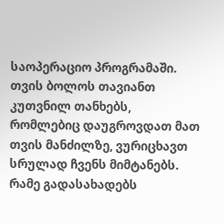საოპერაციო პროგრამაში. თვის ბოლოს თავიანთ კუთვნილ თანხებს, რომლებიც დაუგროვდათ მათ თვის მანძილზე, ვურიცხავთ სრულად ჩვენს მიმტანებს.
რამე გადასახადებს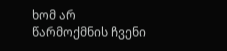ხომ არ წარმოქმნის ჩვენი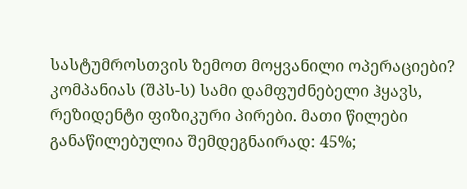სასტუმროსთვის ზემოთ მოყვანილი ოპერაციები?
კომპანიას (შპს-ს) სამი დამფუძნებელი ჰყავს, რეზიდენტი ფიზიკური პირები. მათი წილები განაწილებულია შემდეგნაირად: 45%;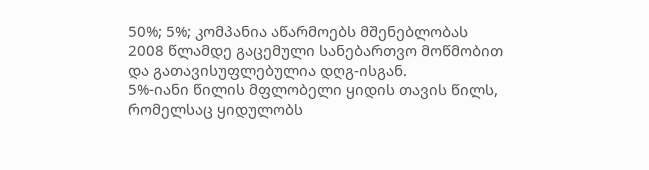50%; 5%; კომპანია აწარმოებს მშენებლობას 2008 წლამდე გაცემული სანებართვო მოწმობით და გათავისუფლებულია დღგ-ისგან.
5%-იანი წილის მფლობელი ყიდის თავის წილს, რომელსაც ყიდულობს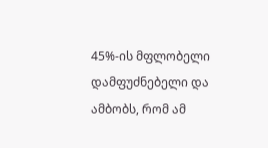45%-ის მფლობელი დამფუძნებელი და ამბობს, რომ ამ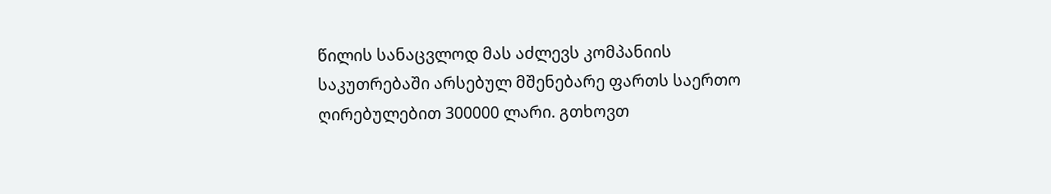წილის სანაცვლოდ მას აძლევს კომპანიის საკუთრებაში არსებულ მშენებარე ფართს საერთო ღირებულებით 300000 ლარი. გთხოვთ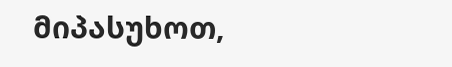მიპასუხოთ,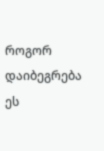როგორ დაიბეგრება ეს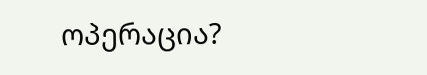ოპერაცია?